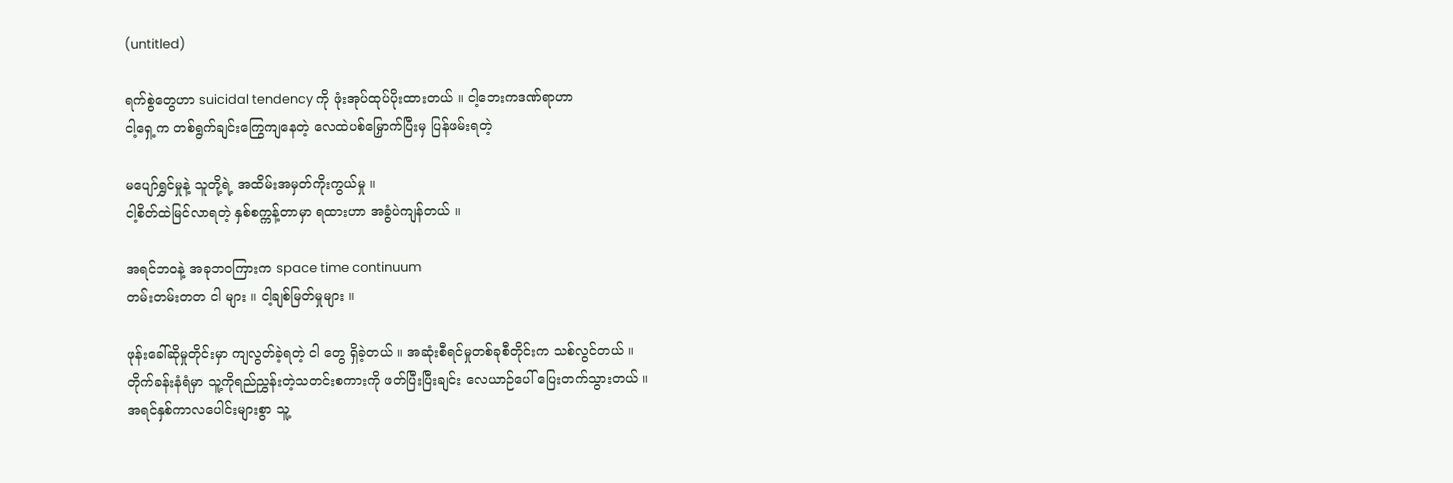(untitled)

ရက်စွဲတွေဟာ suicidal tendency ကို ဖုံးအုပ်ထုပ်ပိုးထားတယ် ။ ငါ့ဘေးကဒဏ်ရာဟာ
ငါ့ရှေ့က တစ်ရွက်ချင်းကြွေကျနေတဲ့ လေထဲပစ်မြှောက်ပြီးမှ ပြန်ဖမ်းရတဲ့

မပျော်ရွှင်မှုနဲ့ သူတို့ရဲ့ အထိမ်းအမှတ်ကိုးကွယ်မှု ။
ငါ့စိတ်ထဲမြင်လာရတဲ့ နှစ်စက္ကန့်တာမှာ ရထားဟာ အခွံပဲကျန်တယ် ။

အရင်ဘဝနဲ့ အခုဘဝကြားက space time continuum
တမ်းတမ်းတတ ငါ များ ။ ငါ့ချစ်မြတ်မှုများ ။

ဖုန်းခေါ်ဆိုမှုတိုင်းမှာ ကျလွတ်ခဲ့ရတဲ့ ငါ တွေ ရှိခဲ့တယ် ။ အဆုံးစီရင်မှုတစ်ခုစီတိုင်းက သစ်လွင်တယ် ။
တိုက်ခန်းနံရံမှာ သူ့ကိုရည်ညွှန်းတဲ့သတင်းစကားကို ဖတ်ပြီးပြီးချင်း လေယာဉ်ပေါ် ပြေးတက်သွားတယ် ။
အရင်နှစ်ကာလပေါင်းများစွာ သူ့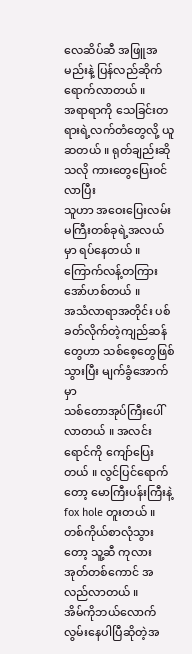လေဆိပ်ဆီ အဖြူအမည်းနဲ့ ပြန်လည်ဆိုက်ရောက်လာတယ် ။
အရာရာကို သေခြင်းတရားရဲ့လက်တံတွေလို့ ယူဆတယ် ။ ရုတ်ချည်းဆိုသလို ကားတွေပြေးဝင်လာပြီး
သူဟာ အဝေးပြေးလမ်းမကြီးတစ်ခုရဲ့အလယ်မှာ ရပ်နေတယ် ။ ကြောက်လန့်တကြား အော်ဟစ်တယ် ။
အသံလာရာအတိုင်း ပစ်ခတ်လိုက်တဲ့ကျည်ဆန်တွေဟာ သစ်စေ့တွေဖြစ်သွားပြီး မျက်ခွံအောက်မှာ
သစ်တောအုပ်ကြီးပေါ်လာတယ် ။ အလင်းရောင်ကို ကျော်ပြေးတယ် ။ လွင်ပြင်ရောက်တော့ မောကြီးပန်းကြီးနဲ့
fox hole တူးတယ် ။ တစ်ကိုယ်စာလုံသွားတော့ သူ့ဆီ ကုလားအုတ်တစ်ကောင် အလည်လာတယ် ။
အိမ်ကိုဘယ်လောက်လွမ်းနေပါပြီဆိုတဲ့အ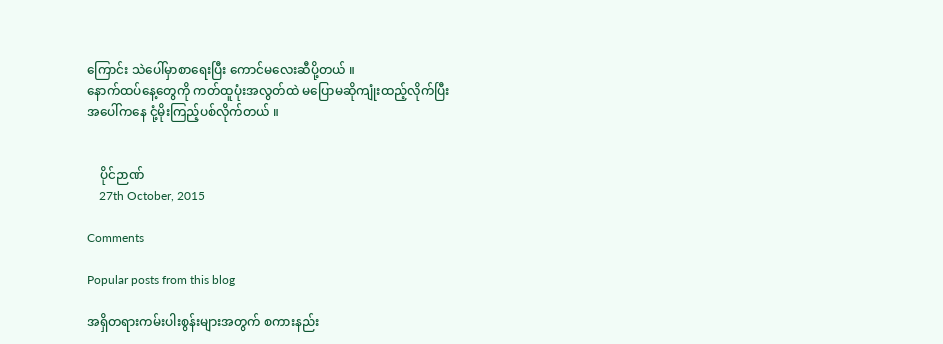ကြောင်း သဲပေါ်မှာစာရေးပြီး ကောင်မလေးဆီပို့တယ် ။
နောက်ထပ်နေ့တွေကို ကတ်ထူပုံးအလွတ်ထဲ မပြောမဆိုကျုံးထည့်လိုက်ပြီး
အပေါ်ကနေ ငုံ့မိုးကြည့်ပစ်လိုက်တယ် ။


    ပိုင်ဉာဏ်
    27th October, 2015

Comments

Popular posts from this blog

အရှိတရားကမ်းပါးစွန်းများအတွက် စကားနည်း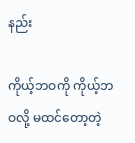နည်း

ကိုယ့်ဘဝကို ကိုယ့်ဘဝလို့ မထင်တော့တဲ့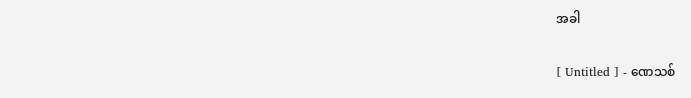အခါ

[ Untitled ] - ဏေသစ်